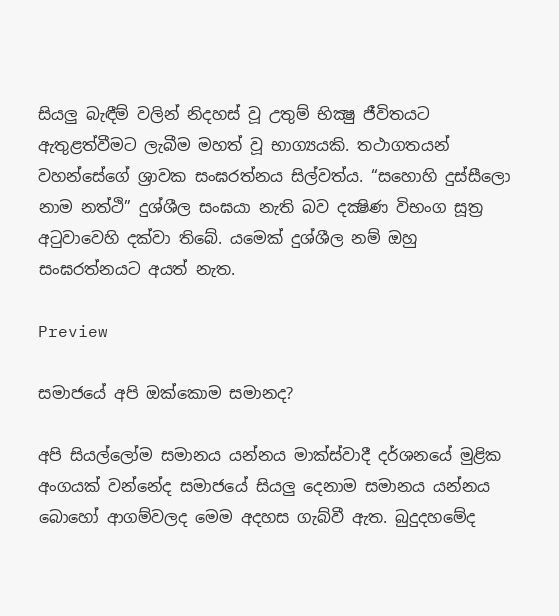සියලු බැඳීම් වලින් නිදහස් වූ උතුම් භික්‍ෂු ජීවිතයට ඇතුළත්වීමට ලැබීම මහත් වූ භාග්‍යයකි. තථාගතයන් වහන්සේගේ ශ්‍රාවක සංඝරත්නය සිල්වත්ය. “සහොහි දුස්සීලො නාම නත්ථි” දුශ්ශීල සංඝයා නැති බව දක්‍ෂිණ විභංග සූත්‍ර අටුවාවෙහි දක්වා තිබේ. යමෙක් දුශ්ශීල නම් ඔහු සංඝරත්නයට අයත් නැත.

Preview

සමාජයේ අපි ඔක්‌කොම සමානද?

අපි සියල්ලෝම සමානය යන්නය මාක්‌ස්‌වාදී දර්ශනයේ මුළික අංගයක්‌ වන්නේද සමාජයේ සියලු දෙනාම සමානය යන්නය බොහෝ ආගම්වලද මෙම අදහස ගැබ්වී ඇත. බුදුදහමේද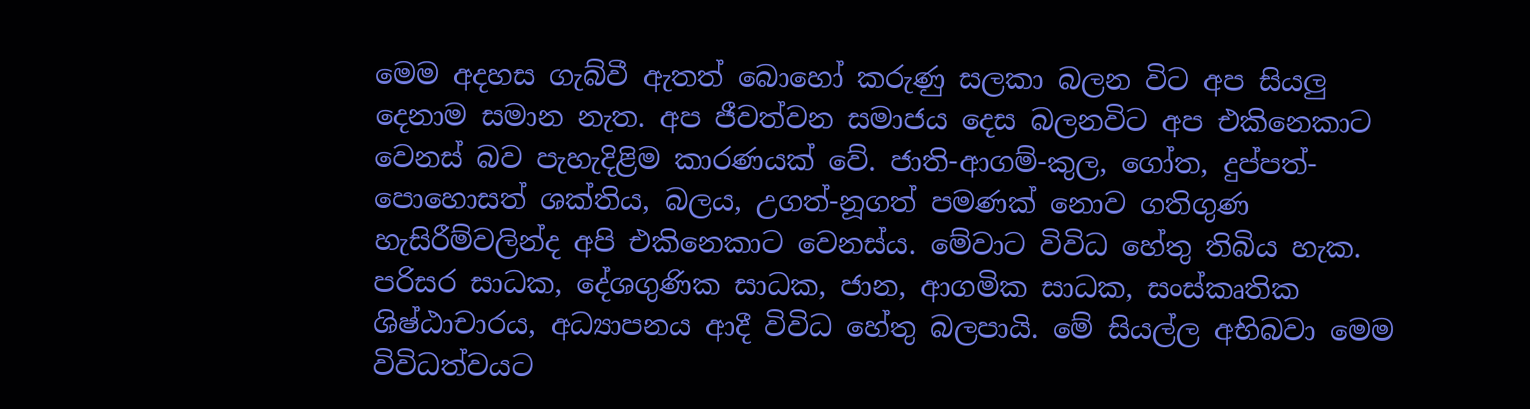මෙම අදහස ගැබ්වී ඇතත් බොහෝ කරුණු සලකා බලන විට අප සියලු දෙනාම සමාන නැත. අප ජීවත්වන සමාජය දෙස බලනවිට අප එකිනෙකාට වෙනස්‌ බව පැහැදිළිම කාරණයක්‌ වේ. ජාති-ආගම්-කුල, ගෝත, දුප්පත්-පොහොසත් ශක්‌තිය, බලය, උගත්-නූගත් පමණක්‌ නොව ගතිගුණ හැසිරීම්වලින්ද අපි එකිනෙකාට වෙනස්‌ය. මේවාට විවිධ හේතු තිබිය හැක. පරිසර සාධක, දේශගුණික සාධක, ජාන, ආගමික සාධක, සංස්‌කෘතික ශිෂ්ඨාචාරය, අධ්‍යාපනය ආදී විවිධ හේතු බලපායි. මේ සියල්ල අභිබවා මෙම විවිධත්වයට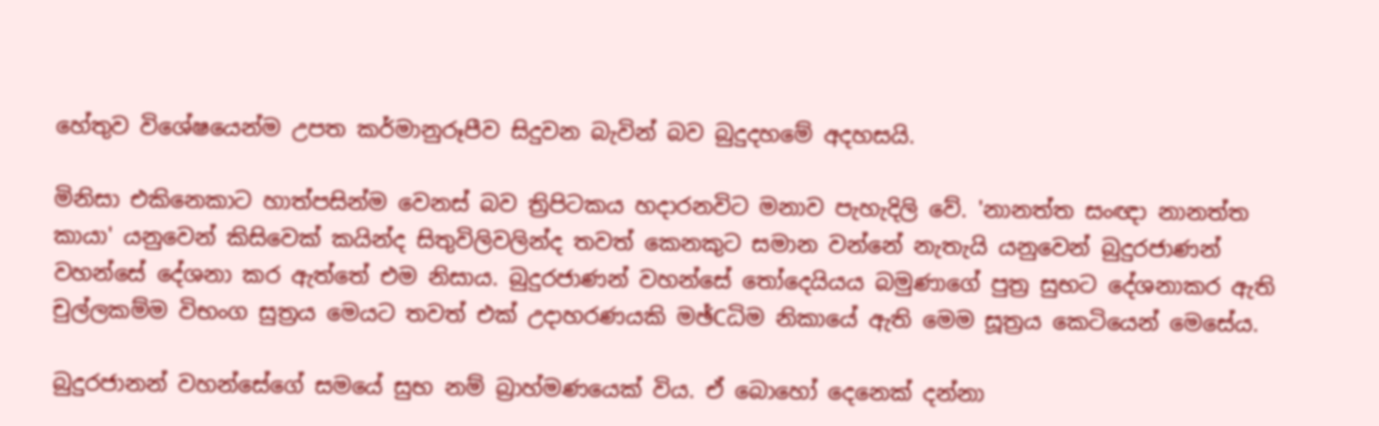හේතුව විශේෂයෙන්ම උපත කර්මානුරූපීව සිදුවන බැවින් බව බුදුදහමේ අදහසයි.

මිනිසා එකිනෙකාට හාත්පසින්ම වෙනස්‌ බව ත්‍රිපිටකය හදාරනවිට මනාව පැහැදිලි වේ. 'නානත්ත සංඥා නානත්ත කායා' යනුවෙන් කිසිවෙක්‌ කයින්ද සිතුවිලිවලින්ද තවත් කෙනකුට සමාන වන්නේ නැතැයි යනුවෙන් බුදුරජාණන් වහන්සේ දේශනා කර ඇත්තේ එම නිසාය. බුදුරජාණන් වහන්සේ තෝදෙයියය බමුණාගේ පුත්‍ර සුභට දේශනාකර ඇති චුල්ලකම්ම විභංග සුත්‍රය මෙයට තවත් එක්‌ උදාහරණයකි මඡ්Cධිම නිකායේ ඇති මෙම සූත්‍රය කෙටියෙන් මෙසේය.

බුදුරජානන් වහන්සේගේ සමයේ සුභ නම් බ්‍රාහ්මණයෙක්‌ විය. ඒ බොහෝ දෙනෙක්‌ දන්නා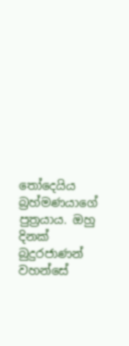තෝදෙයිය බ්‍රහ්මණයාගේ පුත්‍රයාය. ඔහු දිනක්‌ බුදුරජාණන් වහන්සේ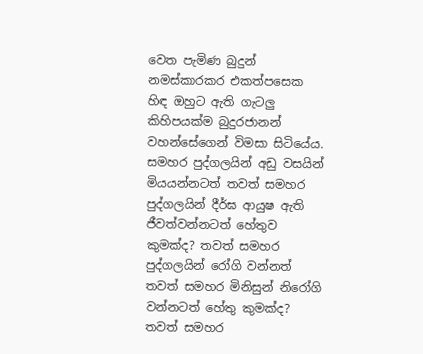වෙත පැමිණ බුදුන් නමස්‌කාරකර එකත්පසෙක හිඳ ඔහුට ඇති ගැටලු කිහිපයක්‌ම බුදුරජානන් වහන්සේගෙන් විමසා සිටියේය. සමහර පුද්ගලයින් අඩු වසයින් මියයන්නටත් තවත් සමහර පුද්ගලයින් දීර්ඝ ආයුෂ ඇති ජීවත්වන්නටත් හේතුව කුමක්‌ද? තවත් සමහර පුද්ගලයින් රෝගි වන්නත් තවත් සමහර මිනිසුන් නිරෝගි වන්නටත් හේතු කුමක්‌ද? තවත් සමහර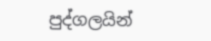පුද්ගලයින්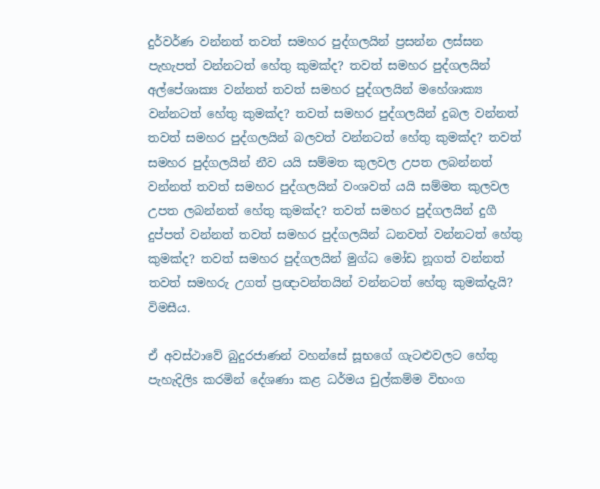දුර්වර්ණ වන්නත් තවත් සමහර පුද්ගලයින් ප්‍රසන්න ලස්‌සන පැහැපත් වන්නටත් හේතු කුමක්‌ද? තවත් සමහර පුද්ගලයින් අල්පේශාක්‍ය වන්නත් තවත් සමහර පුද්ගලයින් මහේශාක්‍ය වන්නටත් හේතු කුමක්‌ද? තවත් සමහර පුද්ගලයින් දුබල වන්නත් තවත් සමහර පුද්ගලයින් බලවත් වන්නටත් හේතු කුමක්‌ද? තවත් සමහර පුද්ගලයින් නීව යයි සම්මත කුලවල උපත ලබන්නත් වන්නත් තවත් සමහර පුද්ගලයින් වංශවත් යයි සම්මත කුලවල උපත ලබන්නත් හේතු කුමක්‌ද? තවත් සමහර පුද්ගලයින් දුගී දුප්පත් වන්නත් තවත් සමහර පුද්ගලයින් ධනවත් වන්නටත් හේතු කුමක්‌ද? තවත් සමහර පුද්ගලයින් මුග්ධ මෝඩ නූගත් වන්නත් තවත් සමහරු උගත් ප්‍රඥාවන්තයින් වන්නටත් හේතු කුමක්‌දැයි? විමසීය.

ඒ අවස්‌ථාවේ බුදුරජාණන් වහන්සේ සූභගේ ගැටළුවලට හේතු පැහැදිලිs කරමින් දේශණා කළ ධර්මය චුල්කම්ම විභංග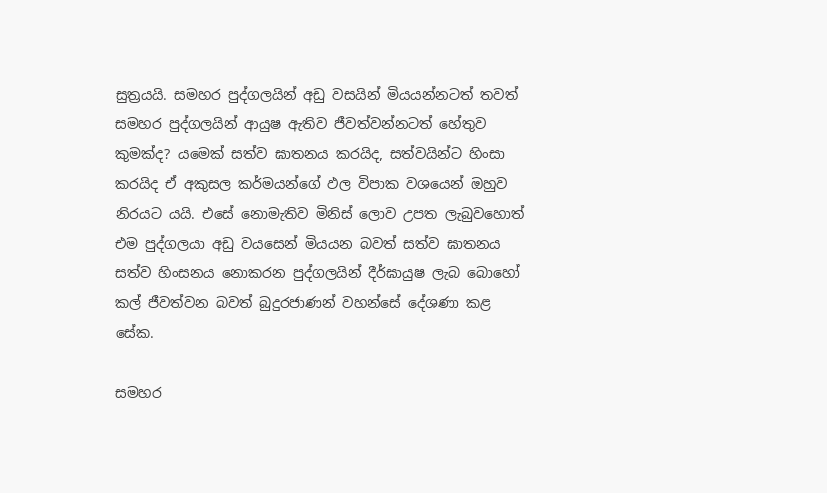සුත්‍රයයි. සමහර පුද්ගලයින් අඩු වසයින් මියයන්නටත් තවත් සමහර පුද්ගලයින් ආයුෂ ඇතිව ජීවත්වන්නටත් හේතුව කුමක්‌ද? යමෙක්‌ සත්ව ඝාතනය කරයිද, සත්වයින්ට හිංසා කරයිද ඒ අකුසල කර්මයන්ගේ ඵල විපාක වශයෙන් ඔහුව නිරයට යයි. එසේ නොමැතිව මිනිස්‌ ලොව උපත ලැබුවහොත් එම පුද්ගලයා අඩු වයසෙන් මියයන බවත් සත්ව ඝාතනය සත්ව හිංසනය නොකරන පුද්ගලයින් දීර්ඝායුෂ ලැබ බොහෝ කල් ජීවත්වන බවත් බුදුරජාණන් වහන්සේ දේශණා කළ සේක.

සමහර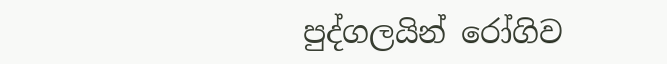පුද්ගලයින් රෝගිව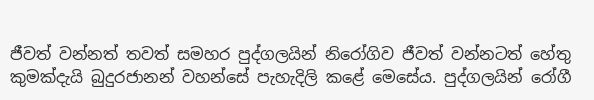ජීවත් වන්නත් තවත් සමහර පුද්ගලයින් නිරෝගිව ජීවත් වන්නටත් හේතු කුමක්‌දැයි බුදුරජානන් වහන්සේ පැහැදිලි කළේ මෙසේය. පුද්ගලයින් රෝගී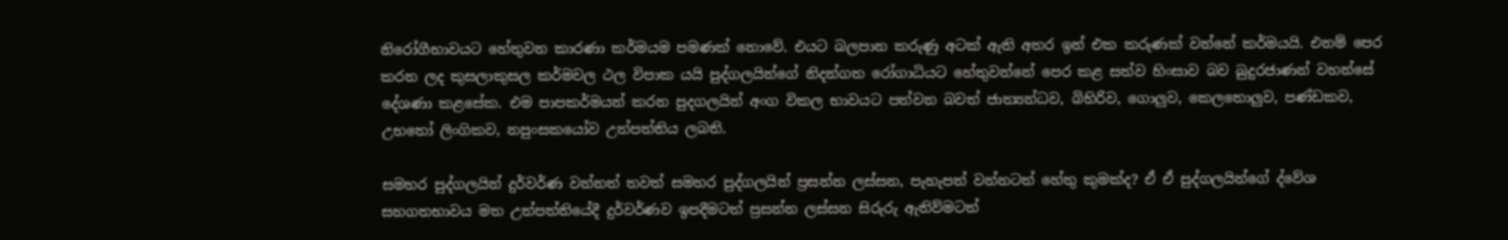නිරෝගීභාවයට හේතුවන කාරණා කර්මයම පමණක්‌ නොවේ. එයට බලපාන කරුණු අටක්‌ ඇති අතර ඉන් එක කරුණක්‌ වන්නේ කර්මයයි. එනම් පෙර කරන ලද කුසලාකුසල කර්මවල ථල විපාක යයි පුද්ගලයින්ගේ නිදන්ගත රෝගාධියට හේතුවන්නේ පෙර කළ සත්ව හිංසාව බව බුදුරජාණන් වහන්සේ දේශණා කළසේක. එම පාපකර්මයන් කරන පුදගලයින් අංග විකල භාවයට පත්වන බවත් ජාත්‍යන්ධව, බිහිරිව, ගොලුව, කෙලතොලුව, පණ්‌ඩකව, උභතෝ ලිංගිකව, නපුංසකයෝව උත්පත්තිය ලබති.

සමහර පුද්ගලයින් දුර්වර්ණ වන්නත් තවත් සමහර පුද්ගලයින් ප්‍රසන්න ලස්‌සන, පැහැපත් වන්නටත් හේතු කුමක්‌ද? ඒ ඒ පුද්ගලයින්ගේ ද්වේශ සහගතභාවය මත උත්පත්තියේදී දුර්වර්ණව ඉපදීමටත් ප්‍රසන්න ලස්‌සන සිරුරු ඇතිව්මටත්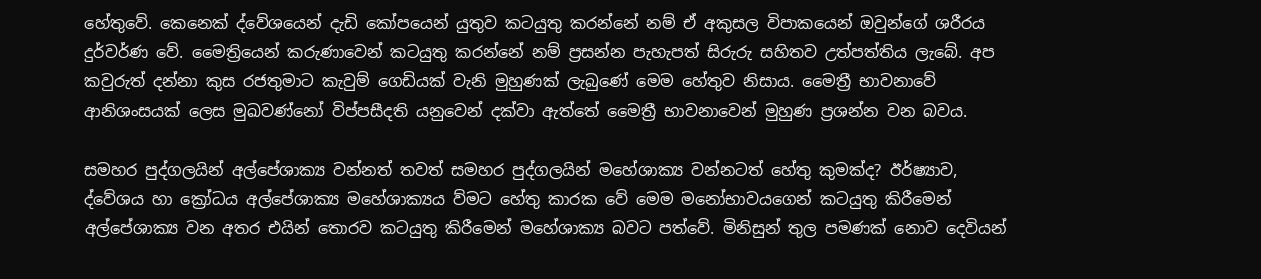හේතුවේ. කෙනෙක්‌ ද්වේශයෙන් දැඩි කෝපයෙන් යුතුව කටයුතු කරන්නේ නම් ඒ අකුසල විපාකයෙන් ඔවුන්ගේ ශරීරය දුර්වර්ණ වේ. මෛත්‍රියෙන් කරුණාවෙන් කටයුතු කරන්නේ නම් ප්‍රසන්න පැහැපත් සිරුරු සහිතව උත්පත්තිය ලැබේ. අප කවුරුත් දන්නා කුස රජතුමාට කැවුම් ගෙඩියක්‌ වැනි මුහුණක්‌ ලැබුණේ මෙම හේතුව නිසාය. මෛත්‍රී භාවනාවේ ආනිශංසයක්‌ ලෙස මුඛවණ්‌නෝ විප්පසීදති යනුවෙන් දක්‌වා ඇත්තේ මෛත්‍රී භාවනාවෙන් මුහුණ ප්‍රශන්න වන බවය.

සමහර පුද්ගලයින් අල්පේශාක්‍ය වන්නත් තවත් සමහර පුද්ගලයින් මහේශාක්‍ය වන්නටත් හේතු කුමක්‌ද? ඊර්ෂ්‍යාව, ද්වේශය හා ක්‍රෝධය අල්පේශාක්‍ය මහේශාක්‍යය ව්මට හේතු කාරක වේ මෙම මනෝභාවයගෙන් කටයුතු කිරීමෙන් අල්පේශාක්‍ය වන අතර එයින් තොරව කටයුතු කිරීමෙන් මහේශාක්‍ය බවට පත්වේ. මිනිසුන් තුල පමණක්‌ නොව දෙවියන්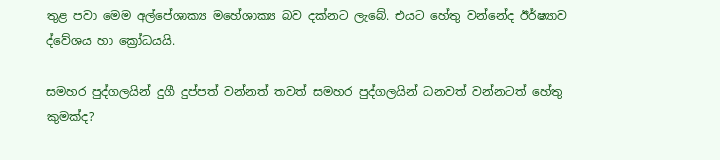තුළ පවා මෙම අල්පේශාක්‍ය මහේශාක්‍ය බව දක්‌නට ලැබේ. එයට හේතු වන්නේද ඊර්ෂ්‍යාව ද්වේශය හා ක්‍රෝධයයි.

සමහර පුද්ගලයින් දුගී දුප්පත් වන්නත් තවත් සමහර පුද්ගලයින් ධනවත් වන්නටත් හේතු කුමක්‌ද?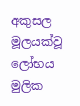අකුසල මූලයක්‌වූ ලෝභය මුලික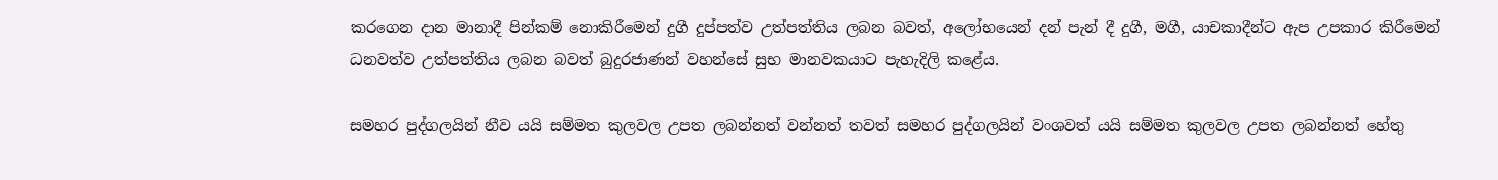කරගෙන දාන මානාදී පින්කම් නොකිරීමෙන් දුගී දුප්පත්ව උත්පත්තිය ලබන බවත්, අලෝභයෙන් දන් පැන් දී දුගී, මගී, යාචකාදීන්ට ඇප උපකාර කිරීමෙන් ධනවත්ව උත්පත්තිය ලබන බවත් බුදුරජාණන් වහන්සේ සුභ මානවකයාට පැහැදිලි කළේය.

සමහර පුද්ගලයින් නීව යයි සම්මත කුලවල උපත ලබන්නත් වන්නත් තවත් සමහර පුද්ගලයින් වංශවත් යයි සම්මත කුලවල උපත ලබන්නත් හේතු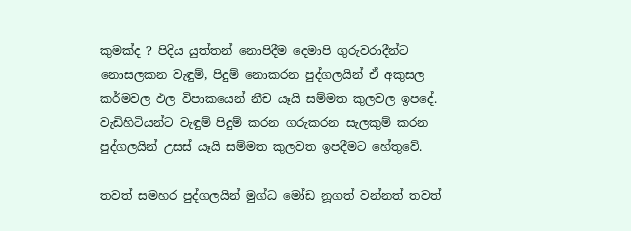කුමක්‌ද ? පිදිය යුත්තන් නොපිදීම දෙමාපි ගුරුවරාදීන්ට නොසලකන වැඳුම්, පිදුම් නොකරන පුද්ගලයින් ඒ අකුසල කර්මවල ඵල විපාකයෙන් නීච යෑයි සම්මත කුලවල ඉපදේ. වැඩිහිටියන්ට වැඳුම් පිදුම් කරන ගරුකරන සැලකුම් කරන පුද්ගලයින් උසස්‌ යෑයි සම්මත කුලවත ඉපදීමට හේතුවේ.

තවත් සමහර පුද්ගලයින් මුග්ධ මෝඩ නූගත් වන්නත් තවත්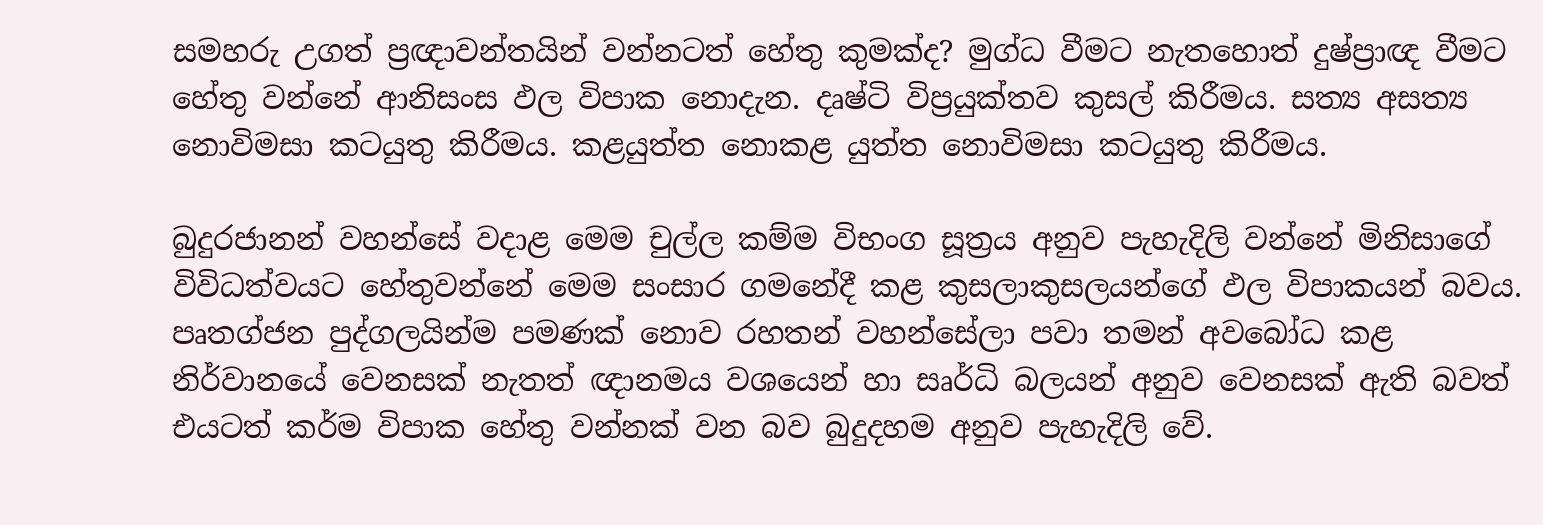සමහරු උගත් ප්‍රඥාවන්තයින් වන්නටත් හේතු කුමක්‌ද? මුග්ධ වීමට නැතහොත් දුෂ්ප්‍රාඥ වීමට හේතු වන්නේ ආනිසංස ඵල විපාක නොදැන. දෘෂ්ටි විප්‍රයුක්‌තව කුසල් කිරීමය. සත්‍ය අසත්‍ය නොවිමසා කටයුතු කිරීමය. කළයුත්ත නොකළ යුත්ත නොවිමසා කටයුතු කිරීමය.

බුදුරජානන් වහන්සේ වදාළ මෙම චුල්ල කම්ම විභංග සූත්‍රය අනුව පැහැදිලි වන්නේ මිනිසාගේ විවිධත්වයට හේතුවන්නේ මෙම සංසාර ගමනේදී කළ කුසලාකුසලයන්ගේ ඵල විපාකයන් බවය. පෘතග්ජන පුද්ගලයින්ම පමණක්‌ නොව රහතන් වහන්සේලා පවා තමන් අවබෝධ කළ නිර්වානයේ වෙනසක්‌ නැතත් ඥානමය වශයෙන් හා සෘර්ධි බලයන් අනුව වෙනසක්‌ ඇති බවත් එයටත් කර්ම විපාක හේතු වන්නක්‌ වන බව බුදුදහම අනුව පැහැදිලි වේ.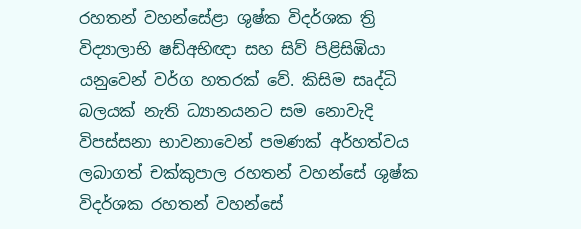රහතන් වහන්සේළා ශුෂ්ක විදර්ශක ත්‍රි විද්‍යාලාභි ෂඩ්අභිඥා සහ සිව් පිළිසිඹියා යනුවෙන් වර්ග හතරක්‌ වේ. කිසිම සෘද්ධි බලයක්‌ නැති ධ්‍යානයනට සම නොවැදි විපස්‌සනා භාවනාවෙන් පමණක්‌ අර්හත්වය ලබාගත් චක්‌කුපාල රහතන් වහන්සේ ශුෂ්ක විදර්ශක රහතන් වහන්සේ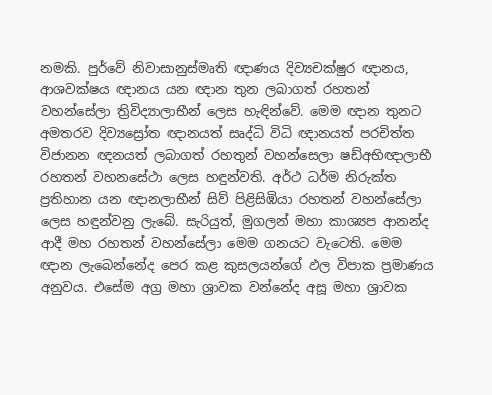නමකි. පුර්වේ නිවාසානුස්‌මෘති ඥාණය දිව්‍යචක්‌ෂුර ඥානය, ආශවක්‌ෂය ඥානය යන ඥාන තුන ලබාගත් රහතන් වහන්සේලා ත්‍රිවිද්‍යාලාභීන් ලෙස හැඳින්වේ. මෙම ඥාන තුනට අමතරව දිව්‍යස්‍රෝත ඥානයත් සෘද්ධි විධි ඥානයත් පරචිත්ත විජානන ඥනයත් ලබාගත් රහතුන් වහන්සෙලා ෂඩ්අභිඥාලාභී රහතන් වහනසේථා ලෙස හඳුන්වති. අර්ථ ධර්ම නිරුක්‌ත ප්‍රතිහාන යන ඥානලාභීන් සිව් පිළිසිඹියා රහතන් වහන්සේලා ලෙස හඳුන්වනු ලැබේ. සැරියුත්, මුගලන් මහා කාශ්‍යප ආනන්ද ආදී මහ රහතන් වහන්සේලා මෙම ගනයට වැටෙති. මෙම ඥාන ලැබෙන්නේද පෙර කළ කුසලයන්ගේ ඵල විපාක ප්‍රමාණය අනුවය. එසේම අග්‍ර මහා ශ්‍රාවක වන්නේද අසූ මහා ශ්‍රාවක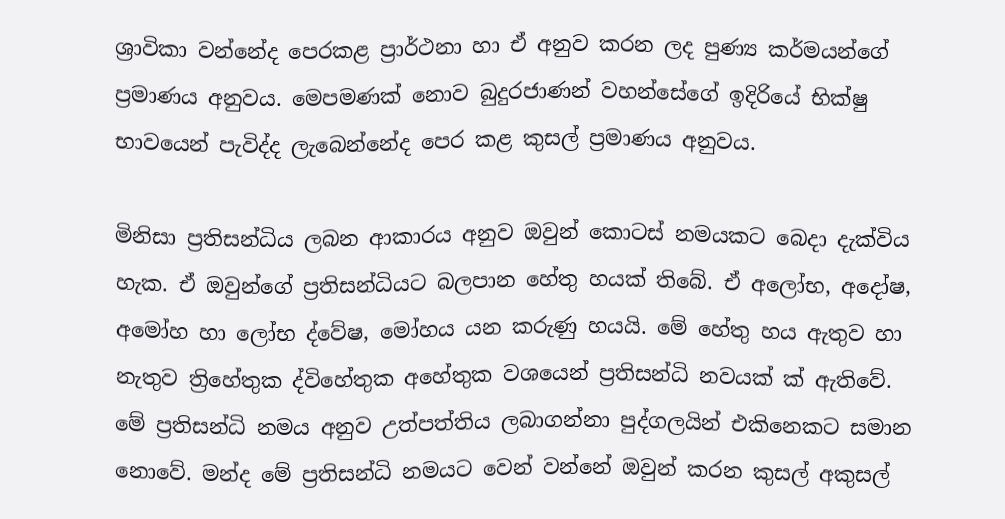ශ්‍රාවිකා වන්නේද පෙරකළ ප්‍රාර්ථනා හා ඒ අනුව කරන ලද පුණ්‍ය කර්මයන්ගේ ප්‍රමාණය අනුවය. මෙපමණක්‌ නොව බුදුරජාණන් වහන්සේගේ ඉදිරියේ භික්‌ෂු භාවයෙන් පැවිද්ද ලැබෙන්නේද පෙර කළ කුසල් ප්‍රමාණය අනුවය.

මිනිසා ප්‍රතිසන්ධිය ලබන ආකාරය අනුව ඔවුන් කොටස්‌ නමයකට බෙදා දැක්‌විය හැක. ඒ ඔවුන්ගේ ප්‍රතිසන්ධියට බලපාන හේතු හයක්‌ තිබේ. ඒ අලෝභ, අදෝෂ, අමෝහ හා ලෝභ ද්වේෂ, මෝහය යන කරුණු හයයි. මේ හේතු හය ඇතුව හා නැතුව ත්‍රිහේතුක ද්විහේතුක අහේතුක වශයෙන් ප්‍රතිසන්ධි නවයක්‌ ක්‌ ඇතිවේ. මේ ප්‍රතිසන්ධි නමය අනුව උත්පත්තිය ලබාගන්නා පුද්ගලයින් එකිනෙකට සමාන නොවේ. මන්ද මේ ප්‍රතිසන්ධි නමයට වෙන් වන්නේ ඔවුන් කරන කුසල් අකුසල්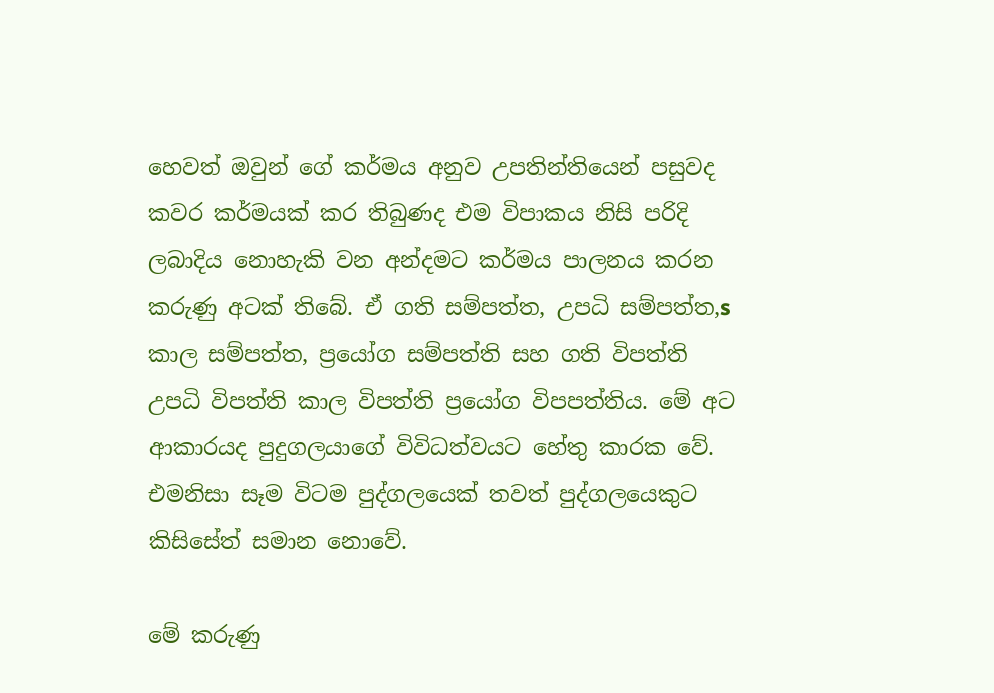හෙවත් ඔවුන් ගේ කර්මය අනුව උපතින්තියෙන් පසුවද කවර කර්මයක්‌ කර තිබුණද එම විපාකය නිසි පරිදි ලබාදිය නොහැකි වන අන්දමට කර්මය පාලනය කරන කරුණු අටක්‌ තිබේ. ඒ ගති සම්පත්ත, උපධි සම්පත්ත,s කාල සම්පත්ත, ප්‍රයෝග සම්පත්ති සහ ගති විපත්ති උපධි විපත්ති කාල විපත්ති ප්‍රයෝග විපපත්තිය. මේ අට ආකාරයද පුදුගලයාගේ විවිධත්වයට හේතු කාරක වේ. එමනිසා සෑම විටම පුද්ගලයෙක්‌ තවත් පුද්ගලයෙකුට කිසිසේත් සමාන නොවේ.

මේ කරුණු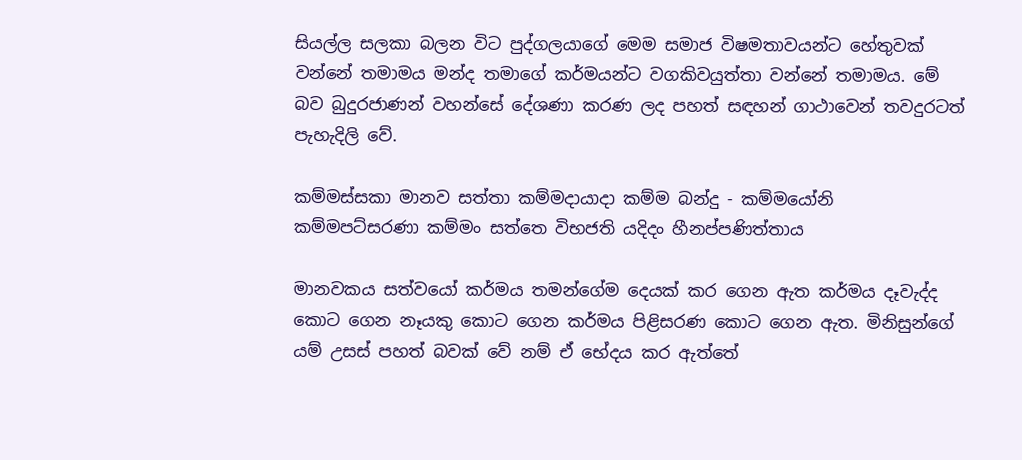සියල්ල සලකා බලන විට පුද්ගලයාගේ මෙම සමාජ විෂමතාවයන්ට හේතුවක්‌ වන්නේ තමාමය මන්ද තමාගේ කර්මයන්ට වගකිවයුත්තා වන්නේ තමාමය. මේ බව බුදුරජාණන් වහන්සේ දේශණා කරණ ලද පහත් සඳහන් ගාථාවෙන් තවදුරටත් පැහැදිලි වේ.

කම්මස්‌සකා මානව සත්තා කම්මදායාදා කම්ම බන්දු - කම්මයෝනි
කම්මපට්‌සරණා කම්මං සත්තෙ විභජති යදිදං හීනප්පණිත්තාය

මානවකය සත්වයෝ කර්මය තමන්ගේම දෙයක්‌ කර ගෙන ඇත කර්මය දෑවැද්ද කොට ගෙන නෑයකු කොට ගෙන කර්මය පිළිසරණ කොට ගෙන ඇත. මිනිසුන්ගේ යම් උසස්‌ පහත් බවක්‌ වේ නම් ඒ භේදය කර ඇත්තේ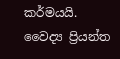කර්මයයි.
වෛද්‍ය ප්‍රියන්ත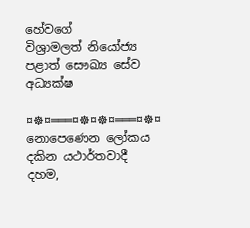හේවගේ
විශ්‍රාමලත් නියෝජ්‍ය පළාත් සෞඛ්‍ය සේව අධ්‍යක්‌ෂ

¤☸¤═══¤☸¤☸¤═══¤☸¤
නොපෙණෙන ලෝකය දකින යථාර්තවාදී දහම,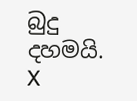බුදු දහමයි.
X